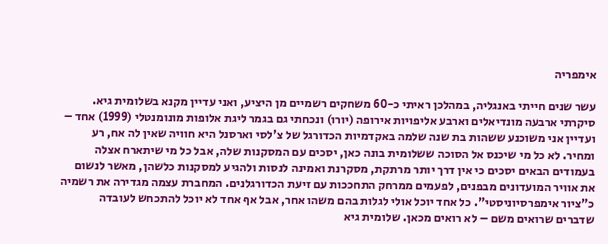אימפריה

עשר שנים חייתי באנגליה, במהלכן ראיתי כ-60 משחקים רשמיים מן היציע, ואני עדיין מקנא בשלומית גיא. סיקרתי ארבעה מונדיאלים וארבע אליפויות אירופה (יורו) ונכחתי גם בגמר ליגת אלופות מונומנטלי (1999) אחד – ועדיין אני משוכנע ששהות בת שנה שלמה באקדמיות הכדורגל של צ'לסי וארסנל היא חוויה שאין לה אח, רע ומחיר. לא כל מי שיכנס אל הסוכה ששלומית בונה כאן, יסכים עם המסקנות שלה, אבל כל מי שיתארח אצלה בעמודים הבאים יסכים כי אין דרך יותר מרתקת, מסקרנת ואמינה לנסות ולהגיע למסקנות כלשהן, מאשר לנשום את אוויר המועדונים מבפנים, לפעמים ממרחק התחככות עם זיעת הכדורגלנים. המחברת עצמה מגדירה את רשמיה כ"ציור אימפרסיוניסטי". כל אחד יוכל אולי לגלות בהם משהו אחר, אבל אף אחד לא יוכל להתכחש לעובדה שדברים שרואים משם – לא רואים מכאן. שלומית גיא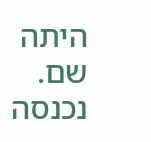היתה שם. נכנסה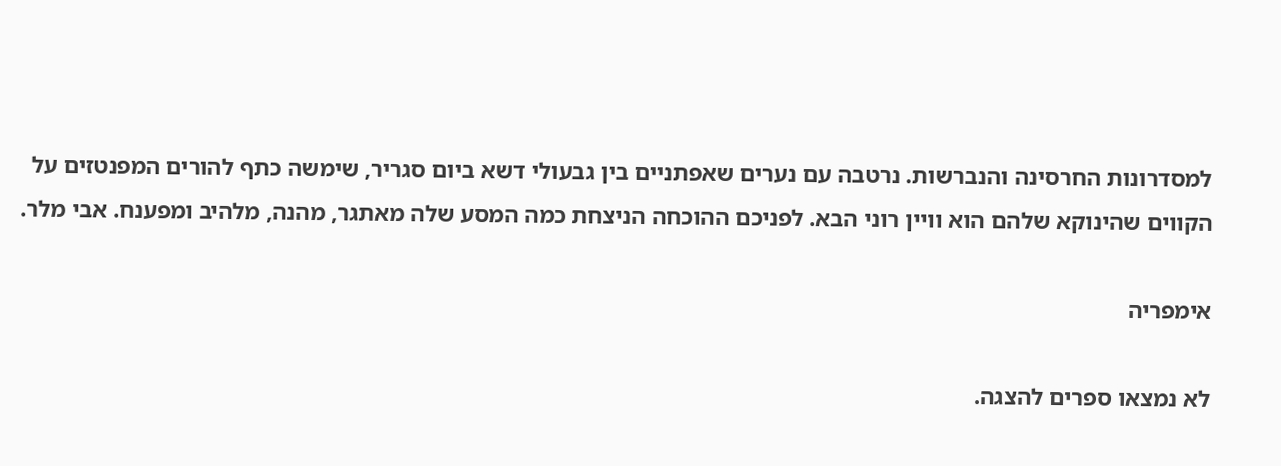למסדרונות החרסינה והנברשות. נרטבה עם נערים שאפתניים בין גבעולי דשא ביום סגריר, שימשה כתף להורים המפנטזים על הקווים שהינוקא שלהם הוא וויין רוני הבא. לפניכם ההוכחה הניצחת כמה המסע שלה מאתגר, מהנה, מלהיב ומפענח. אבי מלר.

אימפריה

לא נמצאו ספרים להצגה.